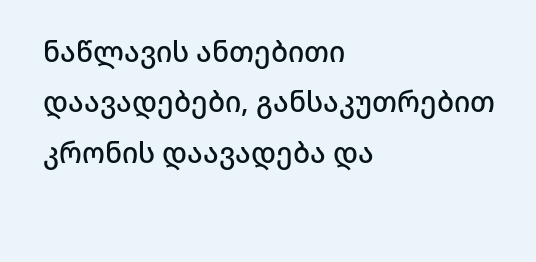ნაწლავის ანთებითი დაავადებები, განსაკუთრებით კრონის დაავადება და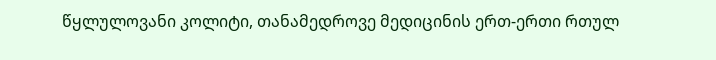წყლულოვანი კოლიტი, თანამედროვე მედიცინის ერთ-ერთი რთულ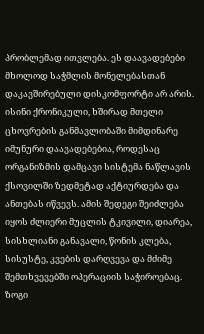პრობლემად ითვლება. ეს დაავადებები მხოლოდ საჭმლის მონელებასთან დაკავშირებული დისკომფორტი არ არის. ისინი ქრონიკული, ხშირად მთელი ცხოვრების განმავლობაში მიმდინარე იმუნური დაავადებებია, როდესაც ორგანიზმის დამცავი სისტემა ნაწლავის ქსოვილში ზედმეტად აქტიურდება და ანთებას იწვევს. ამის შედეგი შეიძლება იყოს ძლიერი მუცლის ტკივილი, დიარეა, სისხლიანი განავალი, წონის კლება, სისუსტე, კვების დარღვევა და მძიმე შემთხვევებში ოპერაციის საჭიროებაც. ზოგი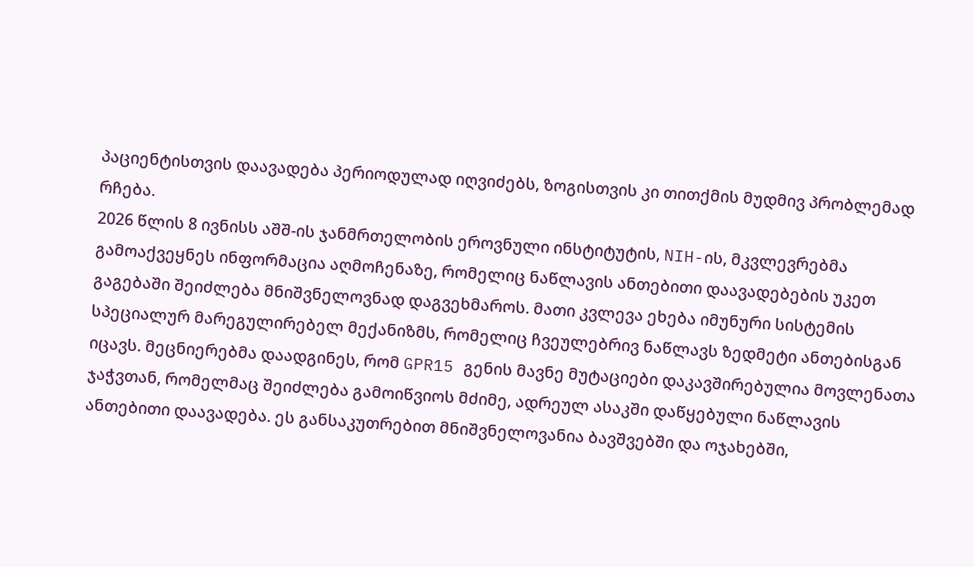პაციენტისთვის დაავადება პერიოდულად იღვიძებს, ზოგისთვის კი თითქმის მუდმივ პრობლემად რჩება.
2026 წლის 8 ივნისს აშშ-ის ჯანმრთელობის ეროვნული ინსტიტუტის, NIH-ის, მკვლევრებმა გამოაქვეყნეს ინფორმაცია აღმოჩენაზე, რომელიც ნაწლავის ანთებითი დაავადებების უკეთ გაგებაში შეიძლება მნიშვნელოვნად დაგვეხმაროს. მათი კვლევა ეხება იმუნური სისტემის სპეციალურ მარეგულირებელ მექანიზმს, რომელიც ჩვეულებრივ ნაწლავს ზედმეტი ანთებისგან იცავს. მეცნიერებმა დაადგინეს, რომ GPR15 გენის მავნე მუტაციები დაკავშირებულია მოვლენათა ჯაჭვთან, რომელმაც შეიძლება გამოიწვიოს მძიმე, ადრეულ ასაკში დაწყებული ნაწლავის ანთებითი დაავადება. ეს განსაკუთრებით მნიშვნელოვანია ბავშვებში და ოჯახებში,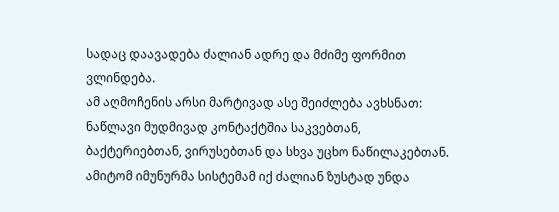სადაც დაავადება ძალიან ადრე და მძიმე ფორმით ვლინდება.
ამ აღმოჩენის არსი მარტივად ასე შეიძლება ავხსნათ: ნაწლავი მუდმივად კონტაქტშია საკვებთან, ბაქტერიებთან, ვირუსებთან და სხვა უცხო ნაწილაკებთან. ამიტომ იმუნურმა სისტემამ იქ ძალიან ზუსტად უნდა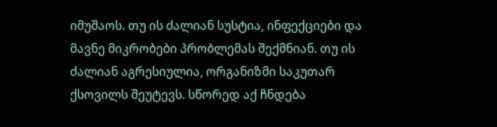იმუშაოს. თუ ის ძალიან სუსტია, ინფექციები და მავნე მიკრობები პრობლემას შექმნიან. თუ ის ძალიან აგრესიულია, ორგანიზმი საკუთარ ქსოვილს შეუტევს. სწორედ აქ ჩნდება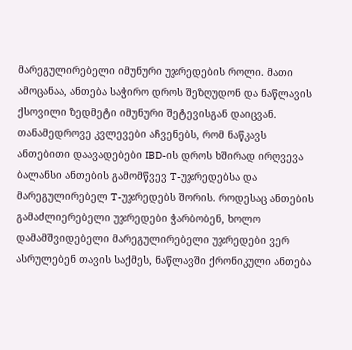მარეგულირებელი იმუნური უჯრედების როლი. მათი ამოცანაა, ანთება საჭირო დროს შეზღუდონ და ნაწლავის ქსოვილი ზედმეტი იმუნური შეტევისგან დაიცვან. თანამედროვე კვლევები აჩვენებს, რომ ნაწკავს ანთებითი დაავადებები IBD-ის დროს ხშირად ირღვევა ბალანსი ანთების გამომწვევ T-უჯრედებსა და მარეგულირებელ T-უჯრედებს შორის. როდესაც ანთების გამაძლიერებელი უჯრედები ჭარბობენ, ხოლო დამამშვიდებელი მარეგულირებელი უჯრედები ვერ ასრულებენ თავის საქმეს, ნაწლავში ქრონიკული ანთება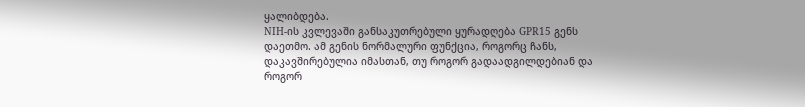ყალიბდება.
NIH-ის კვლევაში განსაკუთრებული ყურადღება GPR15 გენს დაეთმო. ამ გენის ნორმალური ფუნქცია, როგორც ჩანს, დაკავშირებულია იმასთან, თუ როგორ გადაადგილდებიან და როგორ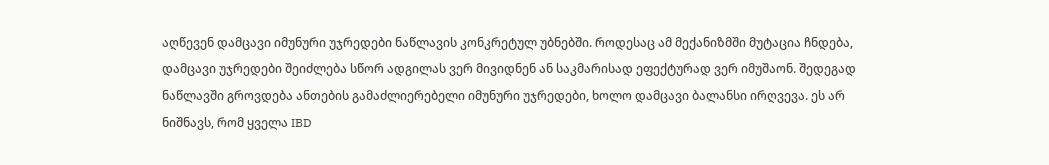აღწევენ დამცავი იმუნური უჯრედები ნაწლავის კონკრეტულ უბნებში. როდესაც ამ მექანიზმში მუტაცია ჩნდება, დამცავი უჯრედები შეიძლება სწორ ადგილას ვერ მივიდნენ ან საკმარისად ეფექტურად ვერ იმუშაონ. შედეგად ნაწლავში გროვდება ანთების გამაძლიერებელი იმუნური უჯრედები, ხოლო დამცავი ბალანსი ირღვევა. ეს არ ნიშნავს, რომ ყველა IBD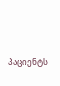პაციენტს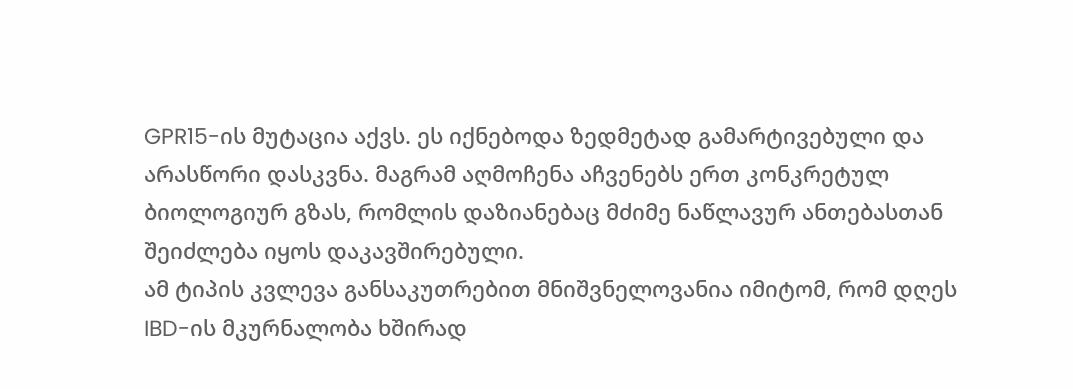GPR15-ის მუტაცია აქვს. ეს იქნებოდა ზედმეტად გამარტივებული და არასწორი დასკვნა. მაგრამ აღმოჩენა აჩვენებს ერთ კონკრეტულ ბიოლოგიურ გზას, რომლის დაზიანებაც მძიმე ნაწლავურ ანთებასთან შეიძლება იყოს დაკავშირებული.
ამ ტიპის კვლევა განსაკუთრებით მნიშვნელოვანია იმიტომ, რომ დღეს IBD-ის მკურნალობა ხშირად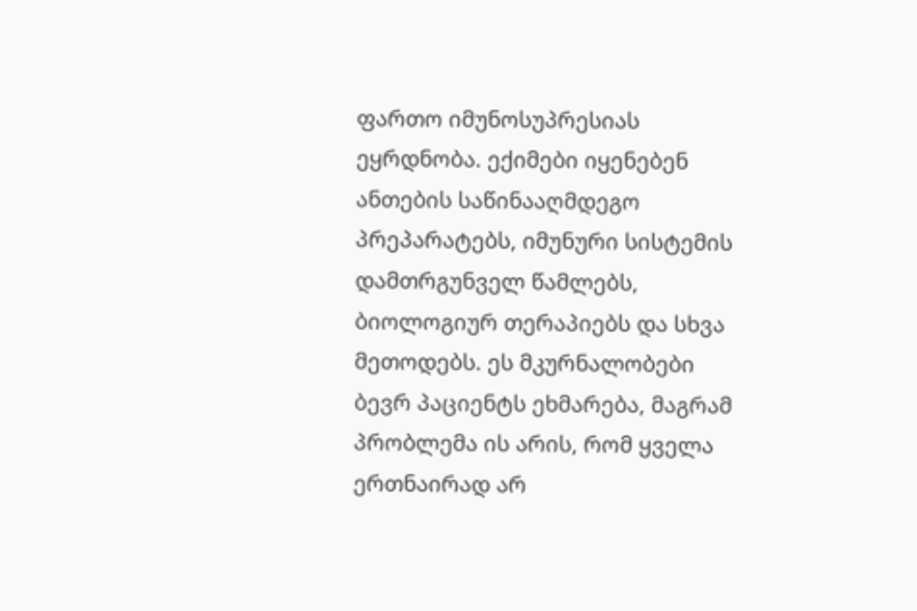ფართო იმუნოსუპრესიას ეყრდნობა. ექიმები იყენებენ ანთების საწინააღმდეგო პრეპარატებს, იმუნური სისტემის დამთრგუნველ წამლებს, ბიოლოგიურ თერაპიებს და სხვა მეთოდებს. ეს მკურნალობები ბევრ პაციენტს ეხმარება, მაგრამ პრობლემა ის არის, რომ ყველა ერთნაირად არ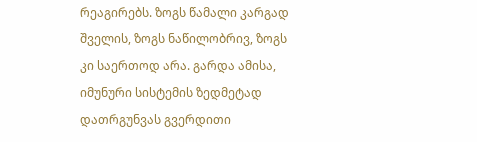რეაგირებს. ზოგს წამალი კარგად შველის, ზოგს ნაწილობრივ, ზოგს კი საერთოდ არა. გარდა ამისა, იმუნური სისტემის ზედმეტად დათრგუნვას გვერდითი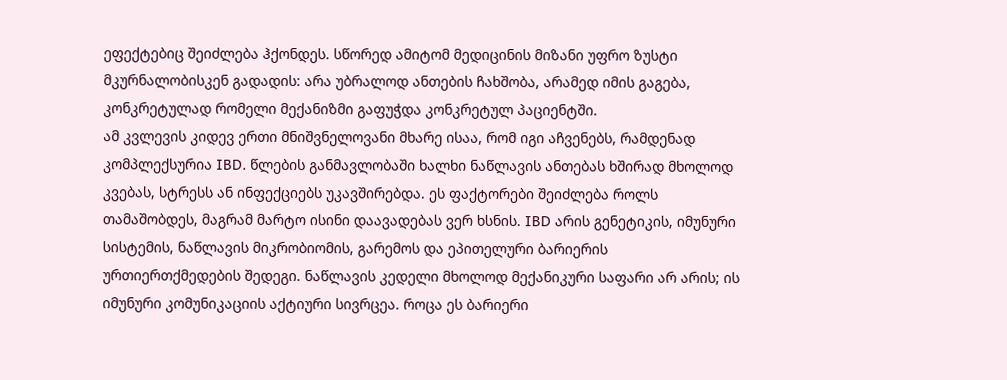ეფექტებიც შეიძლება ჰქონდეს. სწორედ ამიტომ მედიცინის მიზანი უფრო ზუსტი მკურნალობისკენ გადადის: არა უბრალოდ ანთების ჩახშობა, არამედ იმის გაგება, კონკრეტულად რომელი მექანიზმი გაფუჭდა კონკრეტულ პაციენტში.
ამ კვლევის კიდევ ერთი მნიშვნელოვანი მხარე ისაა, რომ იგი აჩვენებს, რამდენად კომპლექსურია IBD. წლების განმავლობაში ხალხი ნაწლავის ანთებას ხშირად მხოლოდ კვებას, სტრესს ან ინფექციებს უკავშირებდა. ეს ფაქტორები შეიძლება როლს თამაშობდეს, მაგრამ მარტო ისინი დაავადებას ვერ ხსნის. IBD არის გენეტიკის, იმუნური სისტემის, ნაწლავის მიკრობიომის, გარემოს და ეპითელური ბარიერის ურთიერთქმედების შედეგი. ნაწლავის კედელი მხოლოდ მექანიკური საფარი არ არის; ის იმუნური კომუნიკაციის აქტიური სივრცეა. როცა ეს ბარიერი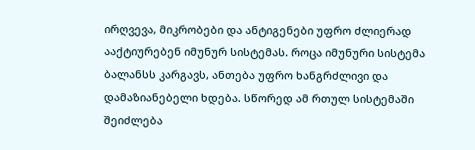ირღვევა, მიკრობები და ანტიგენები უფრო ძლიერად ააქტიურებენ იმუნურ სისტემას. როცა იმუნური სისტემა ბალანსს კარგავს, ანთება უფრო ხანგრძლივი და დამაზიანებელი ხდება. სწორედ ამ რთულ სისტემაში შეიძლება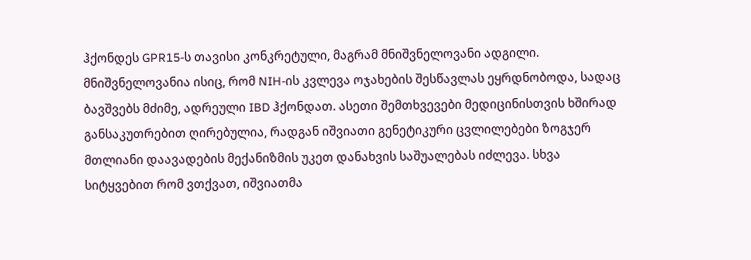ჰქონდეს GPR15-ს თავისი კონკრეტული, მაგრამ მნიშვნელოვანი ადგილი.
მნიშვნელოვანია ისიც, რომ NIH-ის კვლევა ოჯახების შესწავლას ეყრდნობოდა, სადაც ბავშვებს მძიმე, ადრეული IBD ჰქონდათ. ასეთი შემთხვევები მედიცინისთვის ხშირად განსაკუთრებით ღირებულია, რადგან იშვიათი გენეტიკური ცვლილებები ზოგჯერ მთლიანი დაავადების მექანიზმის უკეთ დანახვის საშუალებას იძლევა. სხვა სიტყვებით რომ ვთქვათ, იშვიათმა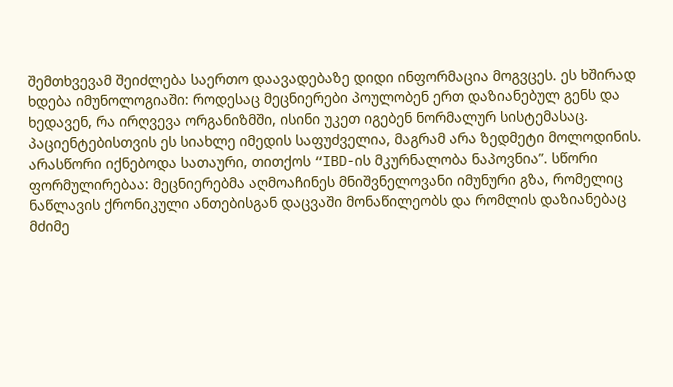შემთხვევამ შეიძლება საერთო დაავადებაზე დიდი ინფორმაცია მოგვცეს. ეს ხშირად ხდება იმუნოლოგიაში: როდესაც მეცნიერები პოულობენ ერთ დაზიანებულ გენს და ხედავენ, რა ირღვევა ორგანიზმში, ისინი უკეთ იგებენ ნორმალურ სისტემასაც.
პაციენტებისთვის ეს სიახლე იმედის საფუძველია, მაგრამ არა ზედმეტი მოლოდინის. არასწორი იქნებოდა სათაური, თითქოს “IBD-ის მკურნალობა ნაპოვნია”. სწორი ფორმულირებაა: მეცნიერებმა აღმოაჩინეს მნიშვნელოვანი იმუნური გზა, რომელიც ნაწლავის ქრონიკული ანთებისგან დაცვაში მონაწილეობს და რომლის დაზიანებაც მძიმე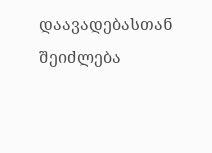დაავადებასთან შეიძლება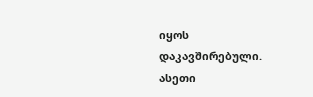იყოს დაკავშირებული. ასეთი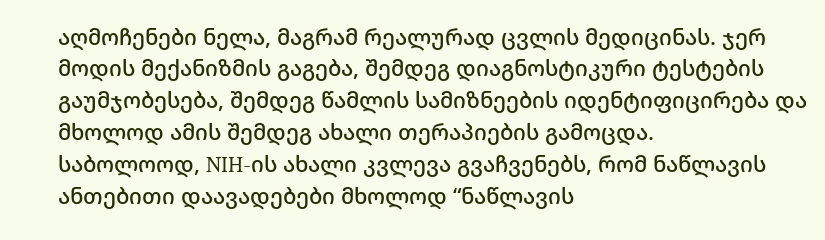აღმოჩენები ნელა, მაგრამ რეალურად ცვლის მედიცინას. ჯერ მოდის მექანიზმის გაგება, შემდეგ დიაგნოსტიკური ტესტების გაუმჯობესება, შემდეგ წამლის სამიზნეების იდენტიფიცირება და მხოლოდ ამის შემდეგ ახალი თერაპიების გამოცდა.
საბოლოოდ, NIH-ის ახალი კვლევა გვაჩვენებს, რომ ნაწლავის ანთებითი დაავადებები მხოლოდ “ნაწლავის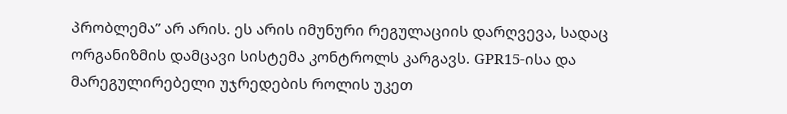პრობლემა” არ არის. ეს არის იმუნური რეგულაციის დარღვევა, სადაც ორგანიზმის დამცავი სისტემა კონტროლს კარგავს. GPR15-ისა და მარეგულირებელი უჯრედების როლის უკეთ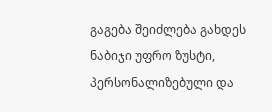გაგება შეიძლება გახდეს ნაბიჯი უფრო ზუსტი, პერსონალიზებული და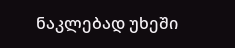ნაკლებად უხეში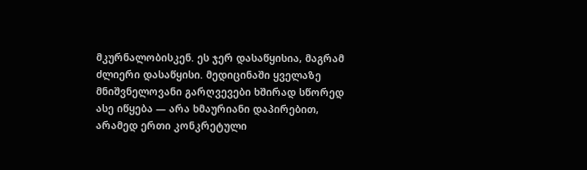მკურნალობისკენ. ეს ჯერ დასაწყისია, მაგრამ ძლიერი დასაწყისი. მედიცინაში ყველაზე მნიშვნელოვანი გარღვევები ხშირად სწორედ ასე იწყება — არა ხმაურიანი დაპირებით, არამედ ერთი კონკრეტული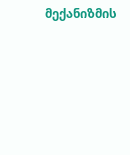მექანიზმის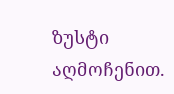ზუსტი აღმოჩენით.